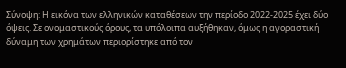Σύνοψη: Η εικόνα των ελληνικών καταθέσεων την περίοδο 2022-2025 έχει δύο όψεις. Σε ονομαστικούς όρους, τα υπόλοιπα αυξήθηκαν, όμως η αγοραστική δύναμη των χρημάτων περιορίστηκε από τον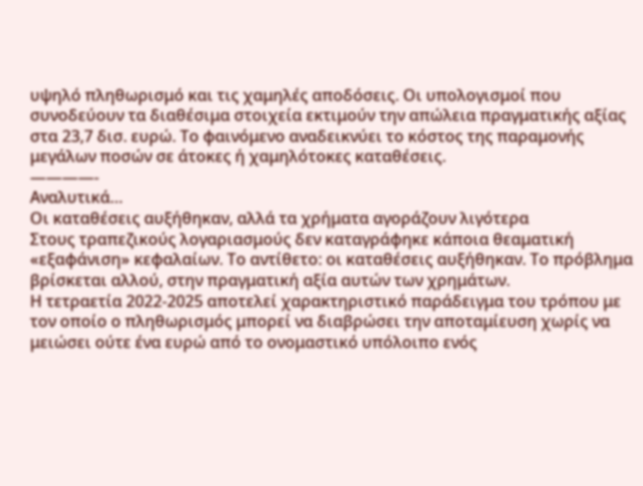υψηλό πληθωρισμό και τις χαμηλές αποδόσεις. Οι υπολογισμοί που συνοδεύουν τα διαθέσιμα στοιχεία εκτιμούν την απώλεια πραγματικής αξίας στα 23,7 δισ. ευρώ. Το φαινόμενο αναδεικνύει το κόστος της παραμονής μεγάλων ποσών σε άτοκες ή χαμηλότοκες καταθέσεις.
————-
Αναλυτικά…
Οι καταθέσεις αυξήθηκαν, αλλά τα χρήματα αγοράζουν λιγότερα
Στους τραπεζικούς λογαριασμούς δεν καταγράφηκε κάποια θεαματική «εξαφάνιση» κεφαλαίων. Το αντίθετο: οι καταθέσεις αυξήθηκαν. Το πρόβλημα βρίσκεται αλλού, στην πραγματική αξία αυτών των χρημάτων.
Η τετραετία 2022-2025 αποτελεί χαρακτηριστικό παράδειγμα του τρόπου με τον οποίο ο πληθωρισμός μπορεί να διαβρώσει την αποταμίευση χωρίς να μειώσει ούτε ένα ευρώ από το ονομαστικό υπόλοιπο ενός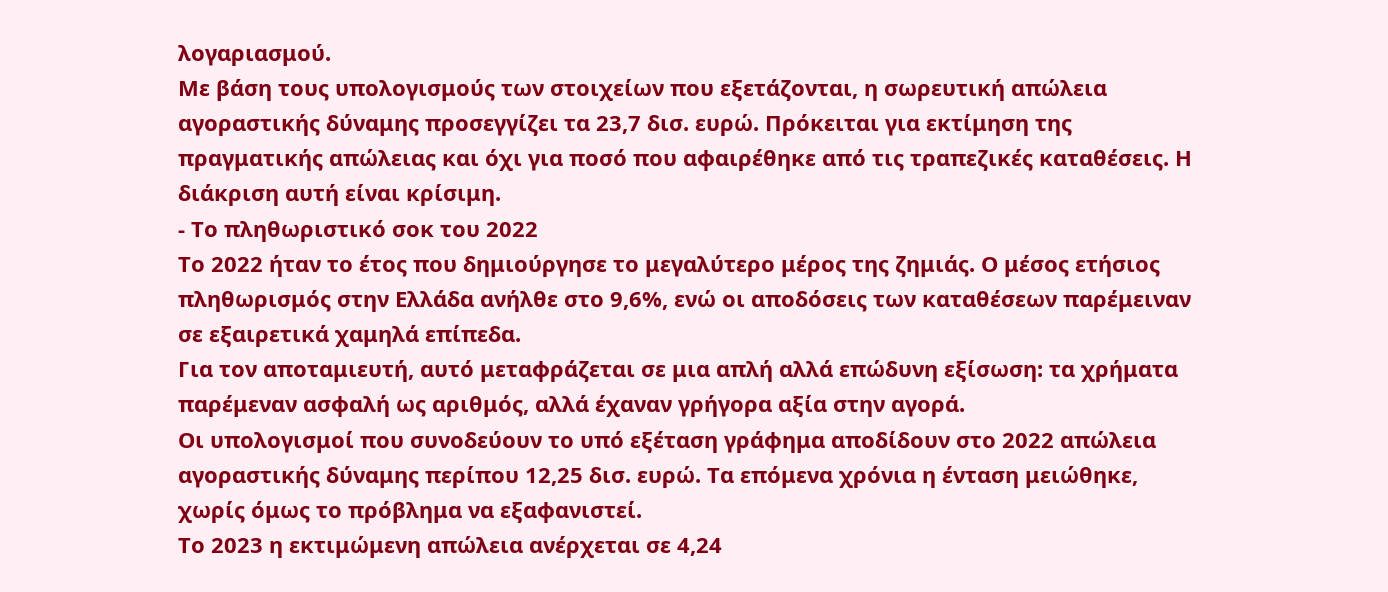λογαριασμού.
Με βάση τους υπολογισμούς των στοιχείων που εξετάζονται, η σωρευτική απώλεια αγοραστικής δύναμης προσεγγίζει τα 23,7 δισ. ευρώ. Πρόκειται για εκτίμηση της πραγματικής απώλειας και όχι για ποσό που αφαιρέθηκε από τις τραπεζικές καταθέσεις. Η διάκριση αυτή είναι κρίσιμη.
- Το πληθωριστικό σοκ του 2022
Το 2022 ήταν το έτος που δημιούργησε το μεγαλύτερο μέρος της ζημιάς. Ο μέσος ετήσιος πληθωρισμός στην Ελλάδα ανήλθε στο 9,6%, ενώ οι αποδόσεις των καταθέσεων παρέμειναν σε εξαιρετικά χαμηλά επίπεδα.
Για τον αποταμιευτή, αυτό μεταφράζεται σε μια απλή αλλά επώδυνη εξίσωση: τα χρήματα παρέμεναν ασφαλή ως αριθμός, αλλά έχαναν γρήγορα αξία στην αγορά.
Οι υπολογισμοί που συνοδεύουν το υπό εξέταση γράφημα αποδίδουν στο 2022 απώλεια αγοραστικής δύναμης περίπου 12,25 δισ. ευρώ. Τα επόμενα χρόνια η ένταση μειώθηκε, χωρίς όμως το πρόβλημα να εξαφανιστεί.
Το 2023 η εκτιμώμενη απώλεια ανέρχεται σε 4,24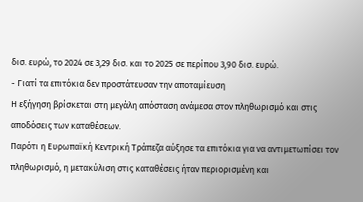δισ. ευρώ, το 2024 σε 3,29 δισ. και το 2025 σε περίπου 3,90 δισ. ευρώ.
- Γιατί τα επιτόκια δεν προστάτευσαν την αποταμίευση
Η εξήγηση βρίσκεται στη μεγάλη απόσταση ανάμεσα στον πληθωρισμό και στις αποδόσεις των καταθέσεων.
Παρότι η Ευρωπαϊκή Κεντρική Τράπεζα αύξησε τα επιτόκια για να αντιμετωπίσει τον πληθωρισμό, η μετακύλιση στις καταθέσεις ήταν περιορισμένη και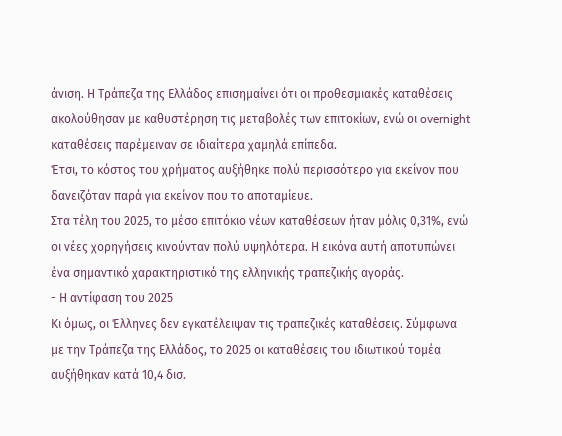άνιση. Η Τράπεζα της Ελλάδος επισημαίνει ότι οι προθεσμιακές καταθέσεις ακολούθησαν με καθυστέρηση τις μεταβολές των επιτοκίων, ενώ οι overnight καταθέσεις παρέμειναν σε ιδιαίτερα χαμηλά επίπεδα.
Έτσι, το κόστος του χρήματος αυξήθηκε πολύ περισσότερο για εκείνον που δανειζόταν παρά για εκείνον που το αποταμίευε.
Στα τέλη του 2025, το μέσο επιτόκιο νέων καταθέσεων ήταν μόλις 0,31%, ενώ οι νέες χορηγήσεις κινούνταν πολύ υψηλότερα. Η εικόνα αυτή αποτυπώνει ένα σημαντικό χαρακτηριστικό της ελληνικής τραπεζικής αγοράς.
- Η αντίφαση του 2025
Κι όμως, οι Έλληνες δεν εγκατέλειψαν τις τραπεζικές καταθέσεις. Σύμφωνα με την Τράπεζα της Ελλάδος, το 2025 οι καταθέσεις του ιδιωτικού τομέα αυξήθηκαν κατά 10,4 δισ.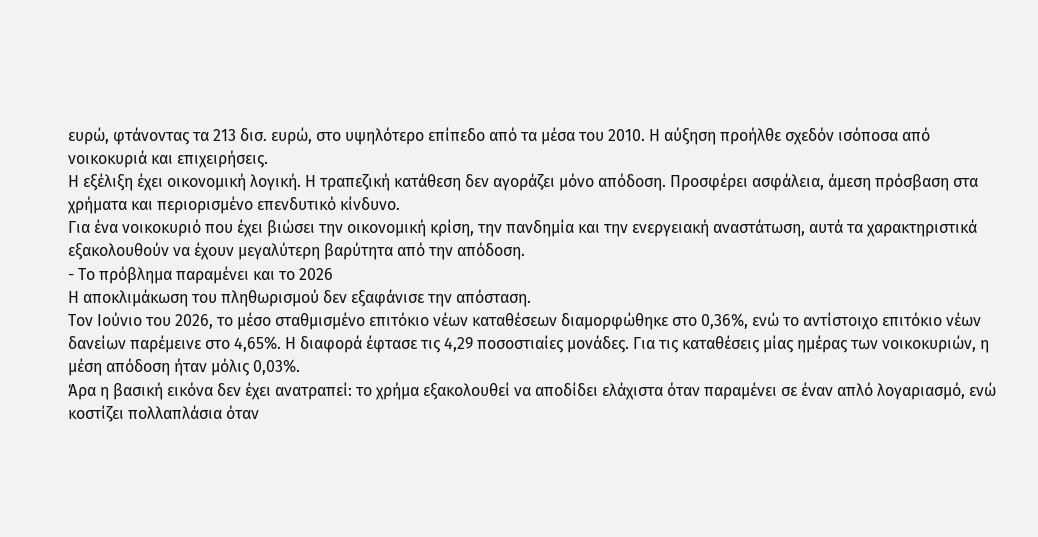ευρώ, φτάνοντας τα 213 δισ. ευρώ, στο υψηλότερο επίπεδο από τα μέσα του 2010. Η αύξηση προήλθε σχεδόν ισόποσα από νοικοκυριά και επιχειρήσεις.
Η εξέλιξη έχει οικονομική λογική. Η τραπεζική κατάθεση δεν αγοράζει μόνο απόδοση. Προσφέρει ασφάλεια, άμεση πρόσβαση στα χρήματα και περιορισμένο επενδυτικό κίνδυνο.
Για ένα νοικοκυριό που έχει βιώσει την οικονομική κρίση, την πανδημία και την ενεργειακή αναστάτωση, αυτά τα χαρακτηριστικά εξακολουθούν να έχουν μεγαλύτερη βαρύτητα από την απόδοση.
- Το πρόβλημα παραμένει και το 2026
Η αποκλιμάκωση του πληθωρισμού δεν εξαφάνισε την απόσταση.
Τον Ιούνιο του 2026, το μέσο σταθμισμένο επιτόκιο νέων καταθέσεων διαμορφώθηκε στο 0,36%, ενώ το αντίστοιχο επιτόκιο νέων δανείων παρέμεινε στο 4,65%. Η διαφορά έφτασε τις 4,29 ποσοστιαίες μονάδες. Για τις καταθέσεις μίας ημέρας των νοικοκυριών, η μέση απόδοση ήταν μόλις 0,03%.
Άρα η βασική εικόνα δεν έχει ανατραπεί: το χρήμα εξακολουθεί να αποδίδει ελάχιστα όταν παραμένει σε έναν απλό λογαριασμό, ενώ κοστίζει πολλαπλάσια όταν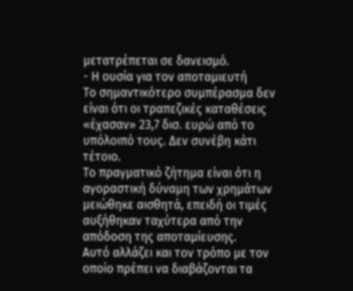μετατρέπεται σε δανεισμό.
- Η ουσία για τον αποταμιευτή
Το σημαντικότερο συμπέρασμα δεν είναι ότι οι τραπεζικές καταθέσεις «έχασαν» 23,7 δισ. ευρώ από το υπόλοιπό τους. Δεν συνέβη κάτι τέτοιο.
Το πραγματικό ζήτημα είναι ότι η αγοραστική δύναμη των χρημάτων μειώθηκε αισθητά, επειδή οι τιμές αυξήθηκαν ταχύτερα από την απόδοση της αποταμίευσης.
Αυτό αλλάζει και τον τρόπο με τον οποίο πρέπει να διαβάζονται τα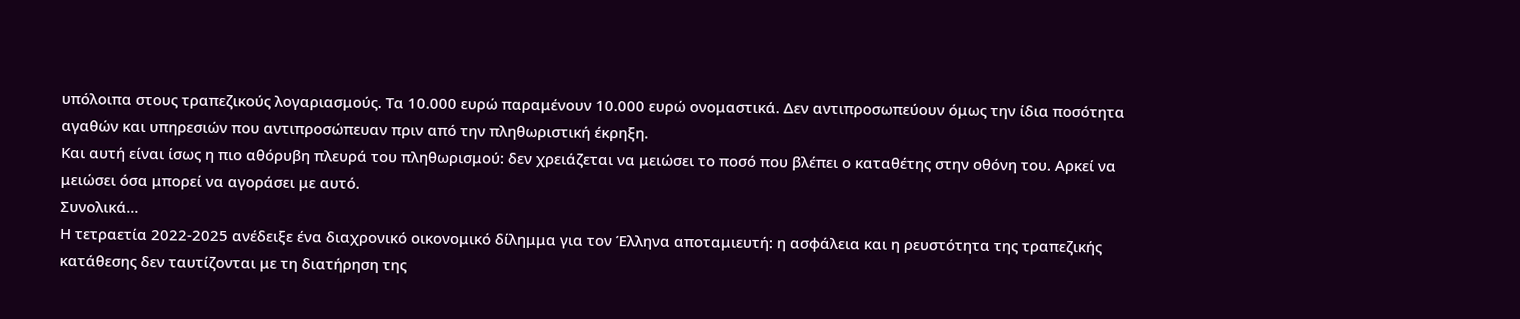υπόλοιπα στους τραπεζικούς λογαριασμούς. Τα 10.000 ευρώ παραμένουν 10.000 ευρώ ονομαστικά. Δεν αντιπροσωπεύουν όμως την ίδια ποσότητα αγαθών και υπηρεσιών που αντιπροσώπευαν πριν από την πληθωριστική έκρηξη.
Και αυτή είναι ίσως η πιο αθόρυβη πλευρά του πληθωρισμού: δεν χρειάζεται να μειώσει το ποσό που βλέπει ο καταθέτης στην οθόνη του. Αρκεί να μειώσει όσα μπορεί να αγοράσει με αυτό.
Συνολικά…
Η τετραετία 2022-2025 ανέδειξε ένα διαχρονικό οικονομικό δίλημμα για τον Έλληνα αποταμιευτή: η ασφάλεια και η ρευστότητα της τραπεζικής κατάθεσης δεν ταυτίζονται με τη διατήρηση της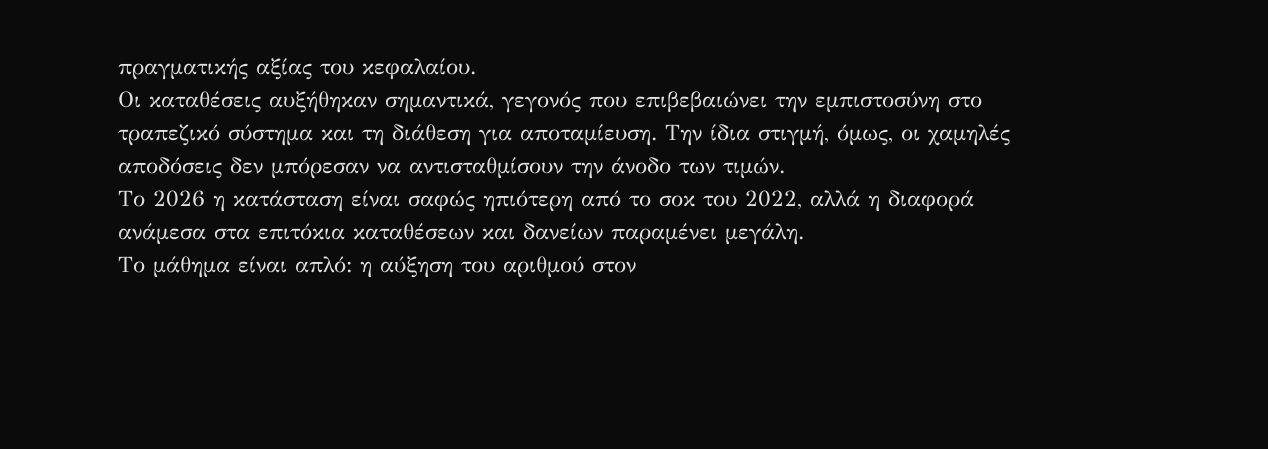πραγματικής αξίας του κεφαλαίου.
Οι καταθέσεις αυξήθηκαν σημαντικά, γεγονός που επιβεβαιώνει την εμπιστοσύνη στο τραπεζικό σύστημα και τη διάθεση για αποταμίευση. Την ίδια στιγμή, όμως, οι χαμηλές αποδόσεις δεν μπόρεσαν να αντισταθμίσουν την άνοδο των τιμών.
Το 2026 η κατάσταση είναι σαφώς ηπιότερη από το σοκ του 2022, αλλά η διαφορά ανάμεσα στα επιτόκια καταθέσεων και δανείων παραμένει μεγάλη.
Το μάθημα είναι απλό: η αύξηση του αριθμού στον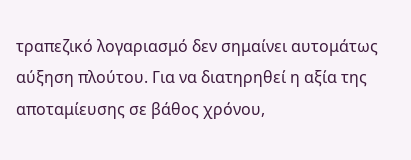τραπεζικό λογαριασμό δεν σημαίνει αυτομάτως αύξηση πλούτου. Για να διατηρηθεί η αξία της αποταμίευσης σε βάθος χρόνου,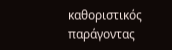καθοριστικός παράγοντας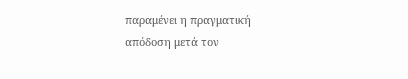παραμένει η πραγματική απόδοση μετά τον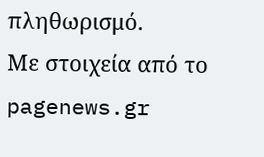πληθωρισμό.
Με στοιχεία από το pagenews.gr